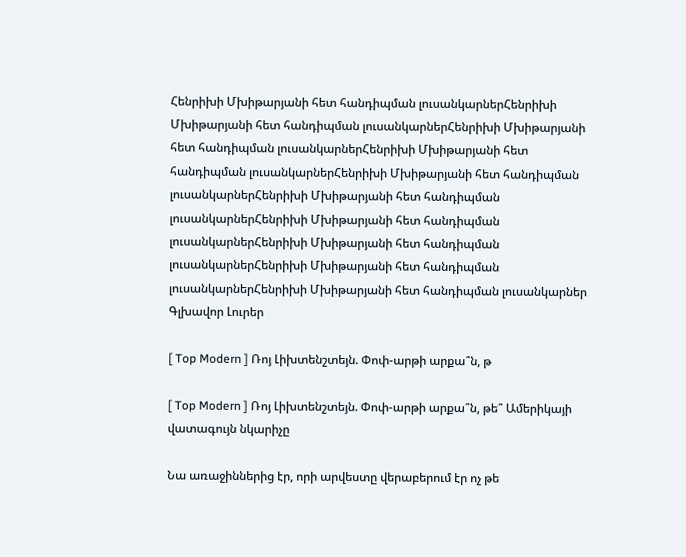Հենրիխի Մխիթարյանի հետ հանդիպման լուսանկարներՀենրիխի Մխիթարյանի հետ հանդիպման լուսանկարներՀենրիխի Մխիթարյանի հետ հանդիպման լուսանկարներՀենրիխի Մխիթարյանի հետ հանդիպման լուսանկարներՀենրիխի Մխիթարյանի հետ հանդիպման լուսանկարներՀենրիխի Մխիթարյանի հետ հանդիպման լուսանկարներՀենրիխի Մխիթարյանի հետ հանդիպման լուսանկարներՀենրիխի Մխիթարյանի հետ հանդիպման լուսանկարներՀենրիխի Մխիթարյանի հետ հանդիպման լուսանկարներՀենրիխի Մխիթարյանի հետ հանդիպման լուսանկարներ
Գլխավոր Լուրեր

[ Top Modern ] Ռոյ Լիխտենշտեյն. Փոփ-արթի արքա՞ն, թ

[ Top Modern ] Ռոյ Լիխտենշտեյն. Փոփ-արթի արքա՞ն, թե՞ Ամերիկայի վատագույն նկարիչը

Նա առաջիններից էր, որի արվեստը վերաբերում էր ոչ թե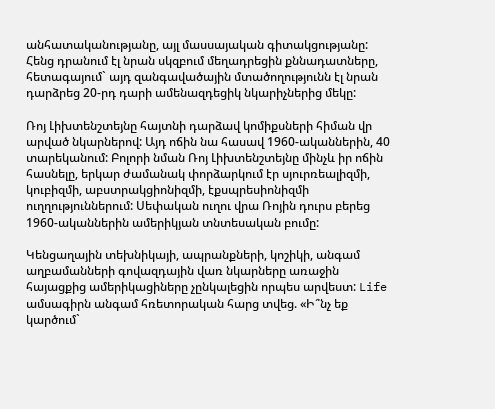անհատականությանը, այլ մասսայական գիտակցությանը: Հենց դրանում էլ նրան սկզբում մեղադրեցին քննադատները, հետագայում` այդ զանգավածային մտածողությունն էլ նրան դարձրեց 20-րդ դարի ամենազդեցիկ նկարիչներից մեկը:

Ռոյ Լիխտենշտեյնը հայտնի դարձավ կոմիքսների հիման վր արված նկարներով: Այդ ոճին նա հասավ 1960-ականներին, 40 տարեկանում: Բոլորի նման Ռոյ Լիխտենշտեյնը մինչև իր ոճին հասնելը, երկար ժամանակ փորձարկում էր սյուրռեալիզմի, կուբիզմի, աբստրակցիոնիզմի, էքսպրեսիոնիզմի ուղղություններում: Սեփական ուղու վրա Ռոյին դուրս բերեց 1960-ականներին ամերիկյան տնտեսական բումը:

Կենցաղային տեխնիկայի, ապրանքների, կոշիկի, անգամ աղբամանների գովազդային վառ նկարները առաջին հայացքից ամերիկացիները չընկալեցին որպես արվեստ: Life ամսագիրն անգամ հռետորական հարց տվեց. «Ի՞նչ եք կարծում`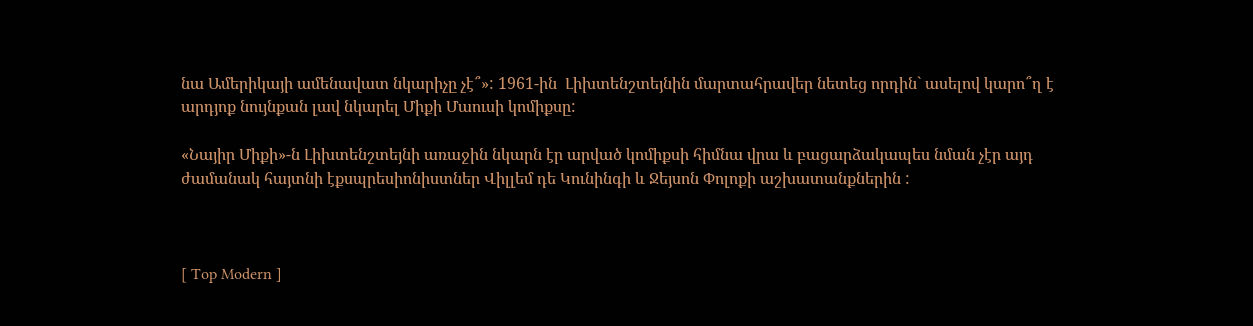նա Ամերիկայի ամենավատ նկարիչը չէ՞»: 1961-ին  Լիխտենշտեյնին մարտահրավեր նետեց որդին` ասելով կարո՞ղ է արդյոք նույնքան լավ նկարել Միքի Մաուսի կոմիքսը:

«Նայիր Միքի»-ն Լիխտենշտեյնի առաջին նկարն էր արված կոմիքսի հիմնա վրա և բացարձակապես նման չէր այդ ժամանակ հայտնի էքսպրեսիոնիստներ Վիլլեմ դե Կունինգի և Ջեյսոն Փոլոքի աշխատանքներին :



[ Top Modern ]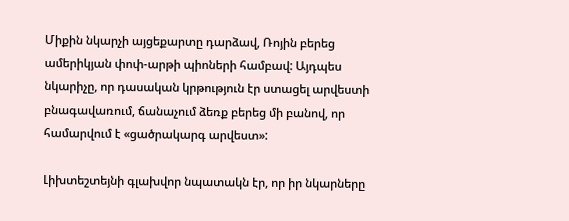Միքին նկարչի այցեքարտը դարձավ, Ռոյին բերեց ամերիկյան փոփ-արթի պիոների համբավ: Այդպես  նկարիչը, որ դասական կրթություն էր ստացել արվեստի բնագավառում, ճանաչում ձեռք բերեց մի բանով, որ համարվում է «ցածրակարգ արվեստ»:

Լիխտեշտեյնի գլախվոր նպատակն էր, որ իր նկարները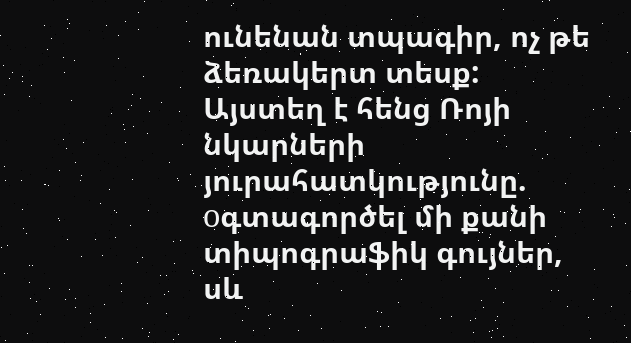ունենան տպագիր, ոչ թե ձեռակերտ տեսք: Այստեղ է հենց Ռոյի  նկարների յուրահատկությունը. оգտագործել մի քանի տիպոգրաֆիկ գույներ, սև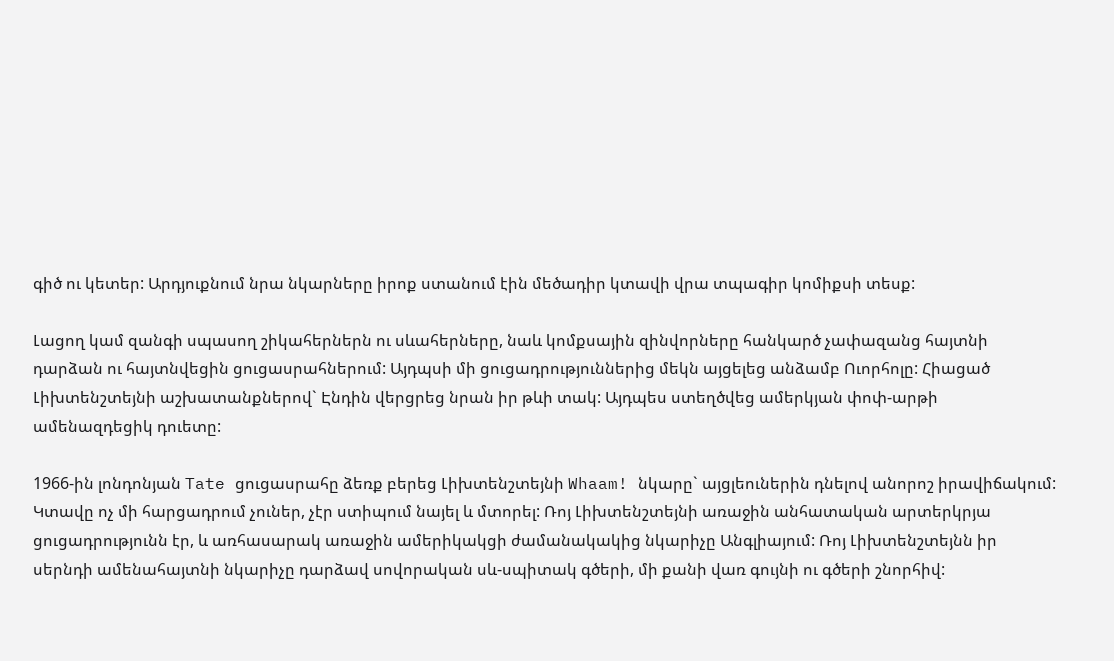գիծ ու կետեր: Արդյուքնում նրա նկարները իրոք ստանում էին մեծադիր կտավի վրա տպագիր կոմիքսի տեսք:

Լացող կամ զանգի սպասող շիկահերներն ու սևահերները, նաև կոմքսային զինվորները հանկարծ չափազանց հայտնի դարձան ու հայտնվեցին ցուցասրահներում: Այդպսի մի ցուցադրություններից մեկն այցելեց անձամբ Ուորհոլը: Հիացած Լիխտենշտեյնի աշխատանքներով` Էնդին վերցրեց նրան իր թևի տակ: Այդպես ստեղծվեց ամերկյան փոփ-արթի ամենազդեցիկ դուետը:

1966-ին լոնդոնյան Tate ցուցասրահը ձեռք բերեց Լիխտենշտեյնի Whaam! նկարը` այցլեուներին դնելով անորոշ իրավիճակում: Կտավը ոչ մի հարցադրում չուներ, չէր ստիպում նայել և մտորել: Ռոյ Լիխտենշտեյնի առաջին անհատական արտերկրյա ցուցադրությունն էր, և առհասարակ առաջին ամերիկակցի ժամանակակից նկարիչը Անգլիայում: Ռոյ Լիխտենշտեյնն իր սերնդի ամենահայտնի նկարիչը դարձավ սովորական սև-սպիտակ գծերի, մի քանի վառ գույնի ու գծերի շնորհիվ: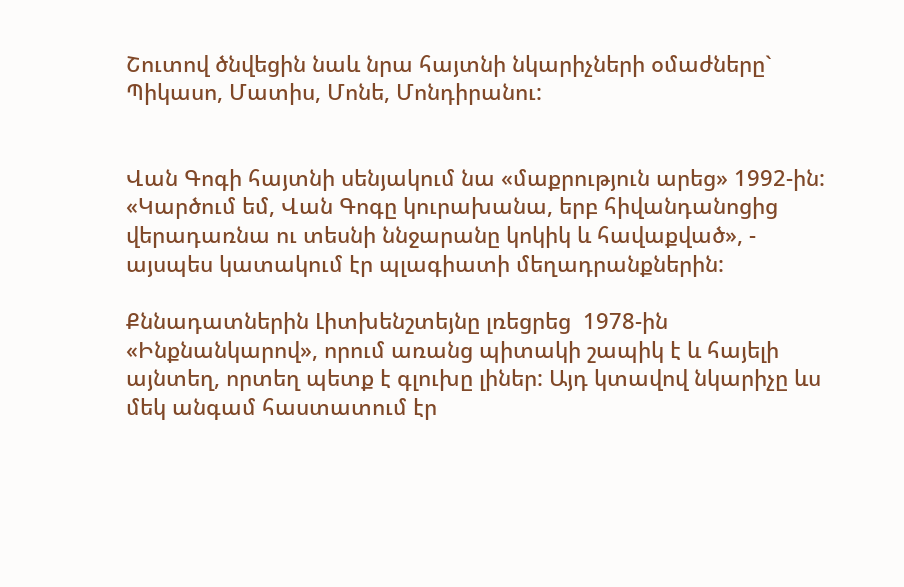Շուտով ծնվեցին նաև նրա հայտնի նկարիչների օմաժները` Պիկասո, Մատիս, Մոնե, Մոնդիրանու:


Վան Գոգի հայտնի սենյակում նա «մաքրություն արեց» 1992-ին: «Կարծում եմ, Վան Գոգը կուրախանա, երբ հիվանդանոցից վերադառնա ու տեսնի ննջարանը կոկիկ և հավաքված», - այսպես կատակում էր պլագիատի մեղադրանքներին:

Քննադատներին Լիտխենշտեյնը լռեցրեց  1978-ին «Ինքնանկարով», որում առանց պիտակի շապիկ է և հայելի այնտեղ, որտեղ պետք է գլուխը լիներ: Այդ կտավով նկարիչը ևս մեկ անգամ հաստատում էր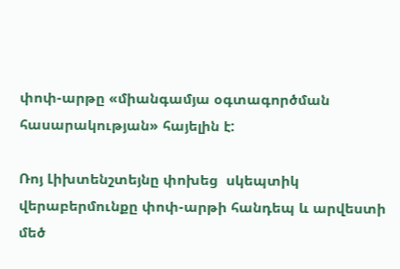փոփ-արթը «միանգամյա օգտագործման հասարակության» հայելին է:

Ռոյ Լիխտենշտեյնը փոխեց  սկեպտիկ վերաբերմունքը փոփ-արթի հանդեպ և արվեստի մեծ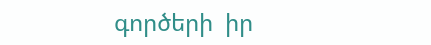գործերի  իր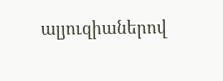ալյուզիաներով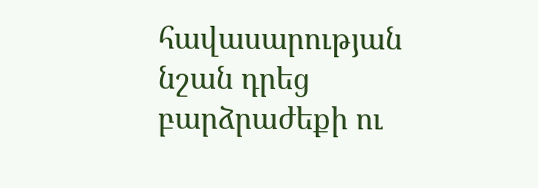հավասարության նշան դրեց բարձրաժեքի ու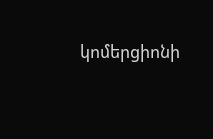կոմերցիոնի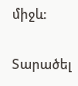միջև:

Տարածել